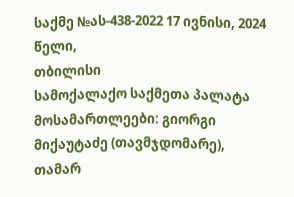საქმე №ას-438-2022 17 ივნისი, 2024 წელი,
თბილისი
სამოქალაქო საქმეთა პალატა
მოსამართლეები: გიორგი მიქაუტაძე (თავმჯდომარე),
თამარ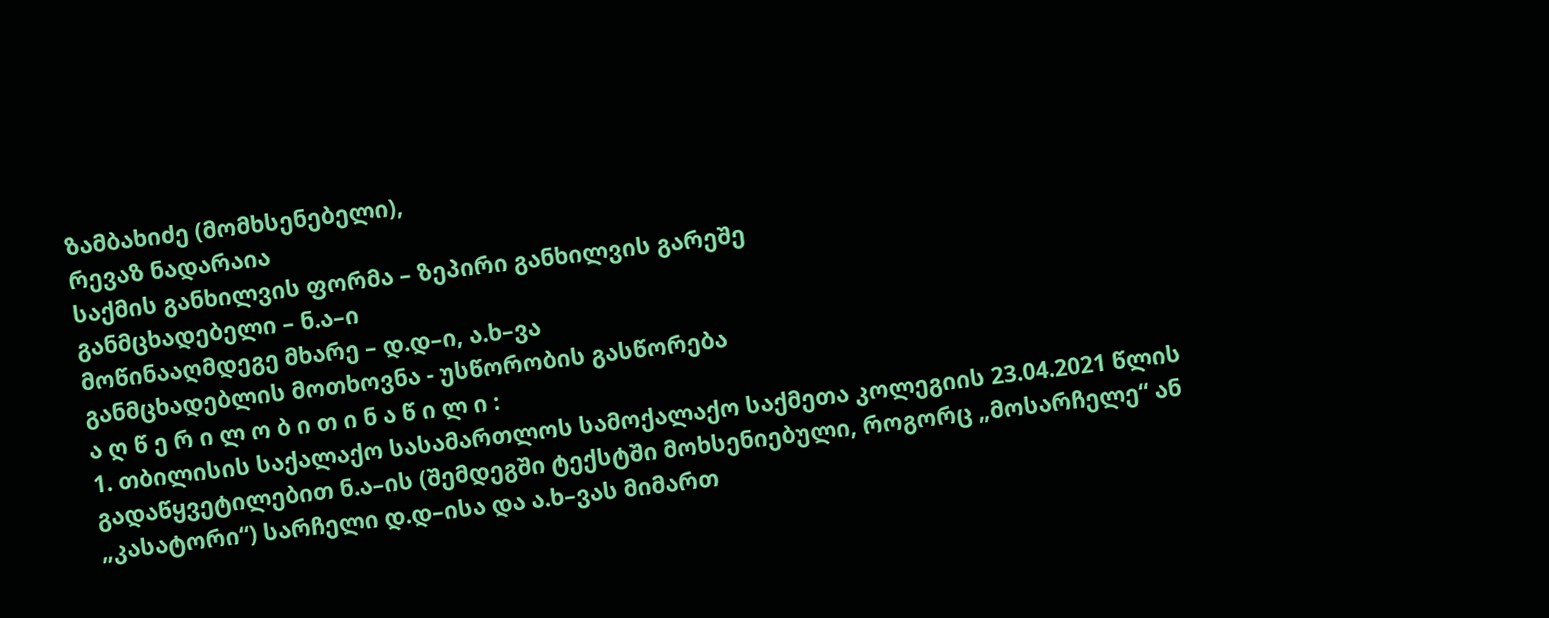ზამბახიძე (მომხსენებელი),
რევაზ ნადარაია
საქმის განხილვის ფორმა – ზეპირი განხილვის გარეშე
განმცხადებელი – ნ.ა–ი
მოწინააღმდეგე მხარე – დ.დ–ი, ა.ხ–ვა
განმცხადებლის მოთხოვნა - უსწორობის გასწორება
ა ღ წ ე რ ი ლ ო ბ ი თ ი ნ ა წ ი ლ ი :
1. თბილისის საქალაქო სასამართლოს სამოქალაქო საქმეთა კოლეგიის 23.04.2021 წლის გადაწყვეტილებით ნ.ა–ის (შემდეგში ტექსტში მოხსენიებული, როგორც „მოსარჩელე“ ან „კასატორი“) სარჩელი დ.დ–ისა და ა.ხ–ვას მიმართ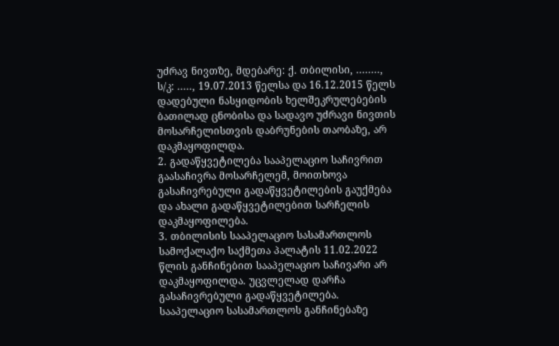უძრავ ნივთზე, მდებარე: ქ. თბილისი, ........, ს/კ: ....., 19.07.2013 წელსა და 16.12.2015 წელს დადებული ნასყიდობის ხელშეკრულებების ბათილად ცნობისა და სადავო უძრავი ნივთის მოსარჩელისთვის დაბრუნების თაობაზე, არ დაკმაყოფილდა.
2. გადაწყვეტილება სააპელაციო საჩივრით გაასაჩივრა მოსარჩელემ, მოითხოვა გასაჩივრებული გადაწყვეტილების გაუქმება და ახალი გადაწყვეტილებით სარჩელის დაკმაყოფილება.
3. თბილისის სააპელაციო სასამართლოს სამოქალაქო საქმეთა პალატის 11.02.2022 წლის განჩინებით სააპელაციო საჩივარი არ დაკმაყოფილდა. უცვლელად დარჩა გასაჩივრებული გადაწყვეტილება. სააპელაციო სასამართლოს განჩინებაზე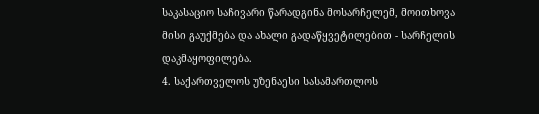საკასაციო საჩივარი წარადგინა მოსარჩელემ, მოითხოვა მისი გაუქმება და ახალი გადაწყვეტილებით - სარჩელის დაკმაყოფილება.
4. საქართველოს უზენაესი სასამართლოს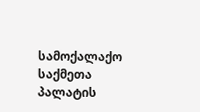სამოქალაქო საქმეთა პალატის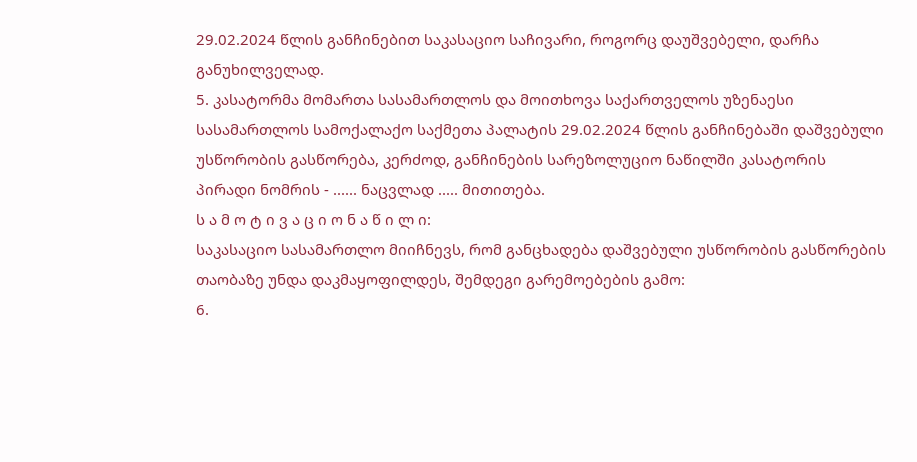29.02.2024 წლის განჩინებით საკასაციო საჩივარი, როგორც დაუშვებელი, დარჩა განუხილველად.
5. კასატორმა მომართა სასამართლოს და მოითხოვა საქართველოს უზენაესი სასამართლოს სამოქალაქო საქმეთა პალატის 29.02.2024 წლის განჩინებაში დაშვებული უსწორობის გასწორება, კერძოდ, განჩინების სარეზოლუციო ნაწილში კასატორის პირადი ნომრის - ...... ნაცვლად ..... მითითება.
ს ა მ ო ტ ი ვ ა ც ი ო ნ ა წ ი ლ ი:
საკასაციო სასამართლო მიიჩნევს, რომ განცხადება დაშვებული უსწორობის გასწორების თაობაზე უნდა დაკმაყოფილდეს, შემდეგი გარემოებების გამო:
6.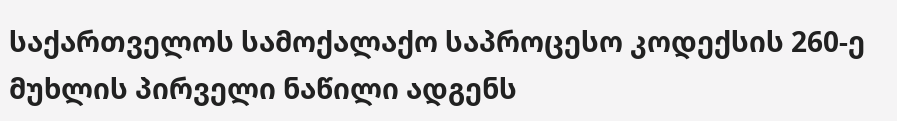საქართველოს სამოქალაქო საპროცესო კოდექსის 260-ე მუხლის პირველი ნაწილი ადგენს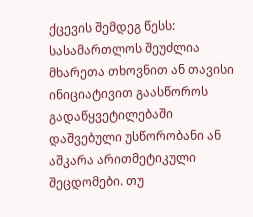ქცევის შემდეგ წესს:
სასამართლოს შეუძლია მხარეთა თხოვნით ან თავისი ინიციატივით გაასწოროს გადაწყვეტილებაში დაშვებული უსწორობანი ან აშკარა არითმეტიკული შეცდომები. თუ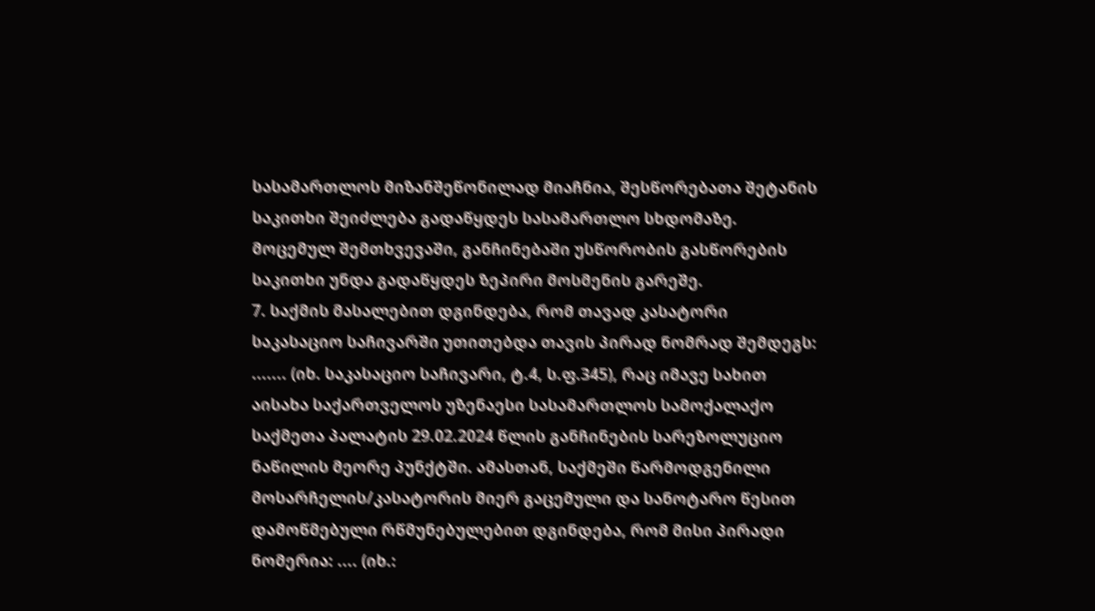სასამართლოს მიზანშეწონილად მიაჩნია, შესწორებათა შეტანის საკითხი შეიძლება გადაწყდეს სასამართლო სხდომაზე. მოცემულ შემთხვევაში, განჩინებაში უსწორობის გასწორების საკითხი უნდა გადაწყდეს ზეპირი მოსმენის გარეშე.
7. საქმის მასალებით დგინდება, რომ თავად კასატორი საკასაციო საჩივარში უთითებდა თავის პირად ნომრად შემდეგს: ....... (იხ. საკასაციო საჩივარი, ტ.4, ს.ფ.345), რაც იმავე სახით აისახა საქართველოს უზენაესი სასამართლოს სამოქალაქო საქმეთა პალატის 29.02.2024 წლის განჩინების სარეზოლუციო ნაწილის მეორე პუნქტში. ამასთან, საქმეში წარმოდგენილი მოსარჩელის/კასატორის მიერ გაცემული და სანოტარო წესით დამოწმებული რწმუნებულებით დგინდება, რომ მისი პირადი ნომერია: .... (იხ.: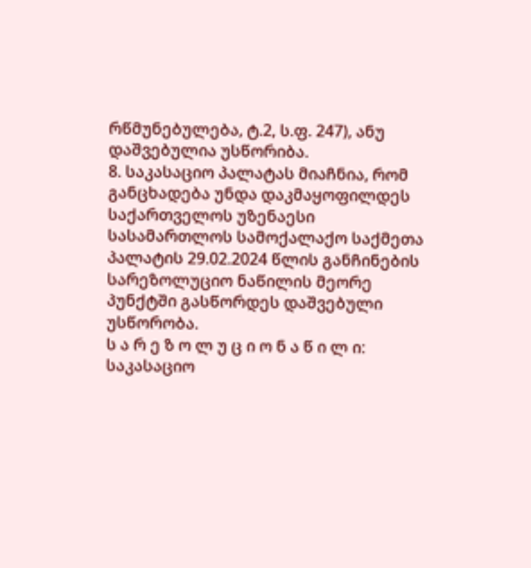რწმუნებულება, ტ.2, ს.ფ. 247), ანუ დაშვებულია უსწორიბა.
8. საკასაციო პალატას მიაჩნია, რომ განცხადება უნდა დაკმაყოფილდეს საქართველოს უზენაესი სასამართლოს სამოქალაქო საქმეთა პალატის 29.02.2024 წლის განჩინების სარეზოლუციო ნაწილის მეორე პუნქტში გასწორდეს დაშვებული უსწორობა.
ს ა რ ე ზ ო ლ უ ც ი ო ნ ა წ ი ლ ი:
საკასაციო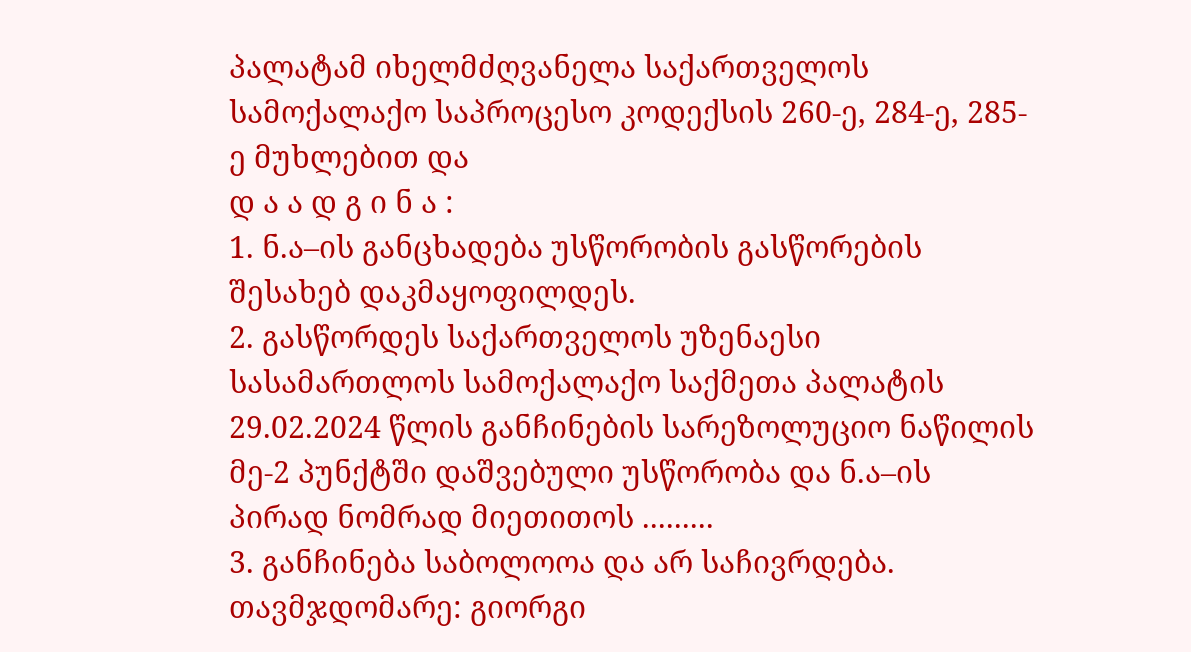პალატამ იხელმძღვანელა საქართველოს სამოქალაქო საპროცესო კოდექსის 260-ე, 284-ე, 285-ე მუხლებით და
დ ა ა დ გ ი ნ ა :
1. ნ.ა–ის განცხადება უსწორობის გასწორების შესახებ დაკმაყოფილდეს.
2. გასწორდეს საქართველოს უზენაესი სასამართლოს სამოქალაქო საქმეთა პალატის 29.02.2024 წლის განჩინების სარეზოლუციო ნაწილის მე-2 პუნქტში დაშვებული უსწორობა და ნ.ა–ის პირად ნომრად მიეთითოს .........
3. განჩინება საბოლოოა და არ საჩივრდება.
თავმჯდომარე: გიორგი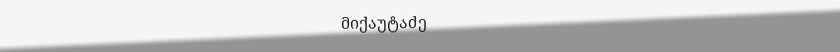მიქაუტაძე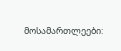მოსამართლეები: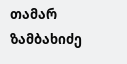თამარ ზამბახიძე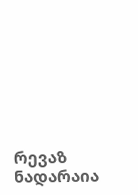რევაზ ნადარაია